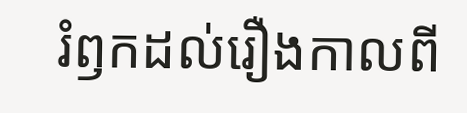រំឭកដល់រឿងកាលពី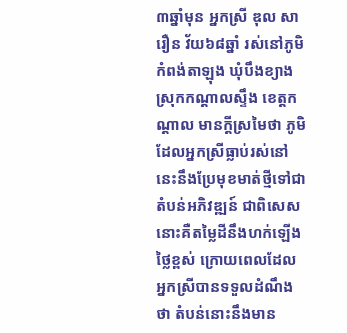៣ឆ្នាំមុន អ្នកស្រី ឌុល សារឿន វ័យ៦៨ឆ្នាំ រស់នៅភូមិកំពង់តាឡុង ឃុំបឹងខ្យាង ស្រុកកណ្តាលស្ទឹង ខេត្តកណ្តាល មានក្តីស្រមៃថា ភូមិដែលអ្នកស្រីធ្លាប់រស់នៅនេះនឹងប្រែមុខមាត់ថ្មីទៅជាតំបន់អភិវឌ្ឍន៍ ជាពិសេសនោះគឺតម្លៃដីនឹងហក់ឡើងថ្លៃខ្ពស់ ក្រោយពេលដែលអ្នកស្រីបានទទួលដំណឹងថា តំបន់នោះនឹងមាន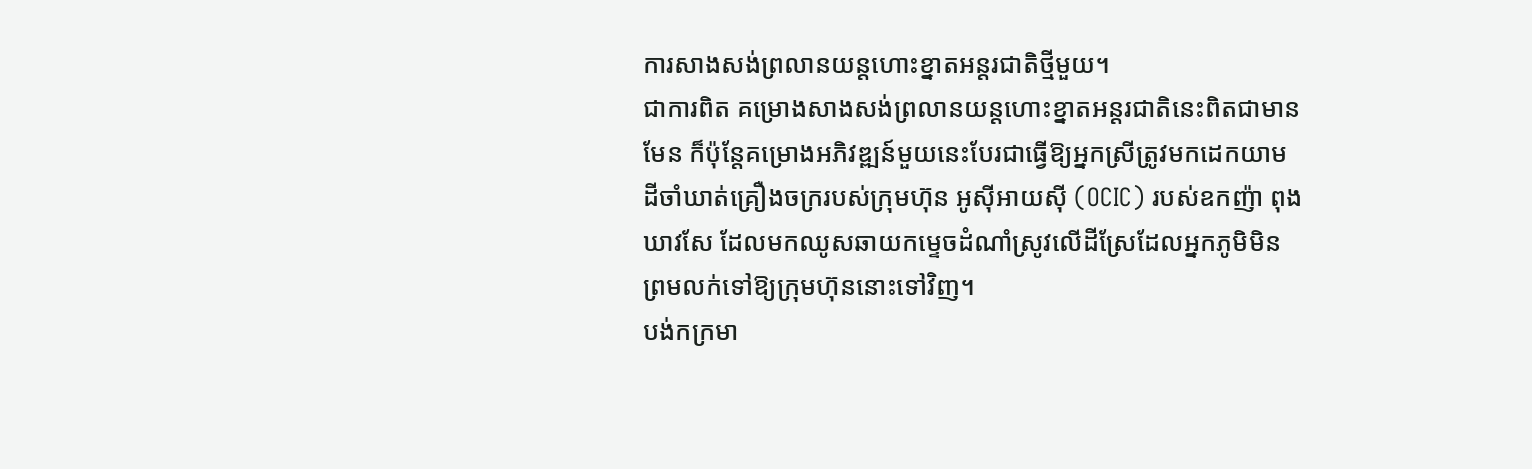ការសាងសង់ព្រលានយន្តហោះខ្នាតអន្តរជាតិថ្មីមួយ។
ជាការពិត គម្រោងសាងសង់ព្រលានយន្តហោះខ្នាតអន្តរជាតិនេះពិតជាមានមែន ក៏ប៉ុន្តែគម្រោងអភិវឌ្ឍន៍មួយនេះបែរជាធ្វើឱ្យអ្នកស្រីត្រូវមកដេកយាមដីចាំឃាត់គ្រឿងចក្ររបស់ក្រុមហ៊ុន អូស៊ីអាយស៊ី (OCIC) របស់ឧកញ៉ា ពុង ឃាវសែ ដែលមកឈូសឆាយកម្ទេចដំណាំស្រូវលើដីស្រែដែលអ្នកភូមិមិនព្រមលក់ទៅឱ្យក្រុមហ៊ុននោះទៅវិញ។
បង់កក្រមា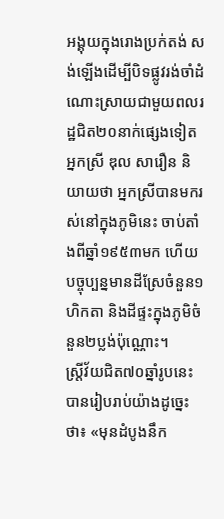អង្គុយក្នុងរោងប្រក់តង់ សង់ឡើងដើម្បីបិទផ្លូវរង់ចាំដំណោះស្រាយជាមួយពលរដ្ឋជិត២០នាក់ផ្សេងទៀត អ្នកស្រី ឌុល សារឿន និយាយថា អ្នកស្រីបានមករស់នៅក្នុងភូមិនេះ ចាប់តាំងពីឆ្នាំ១៩៥៣មក ហើយបច្ចុប្បន្នមានដីស្រែចំនួន១ហិកតា និងដីផ្ទះក្នុងភូមិចំនួន២ប្លង់ប៉ុណ្ណោះ។
ស្ត្រីវ័យជិត៧០ឆ្នាំរូបនេះ បានរៀបរាប់យ៉ាងដូច្នេះថា៖ «មុនដំបូងនឹក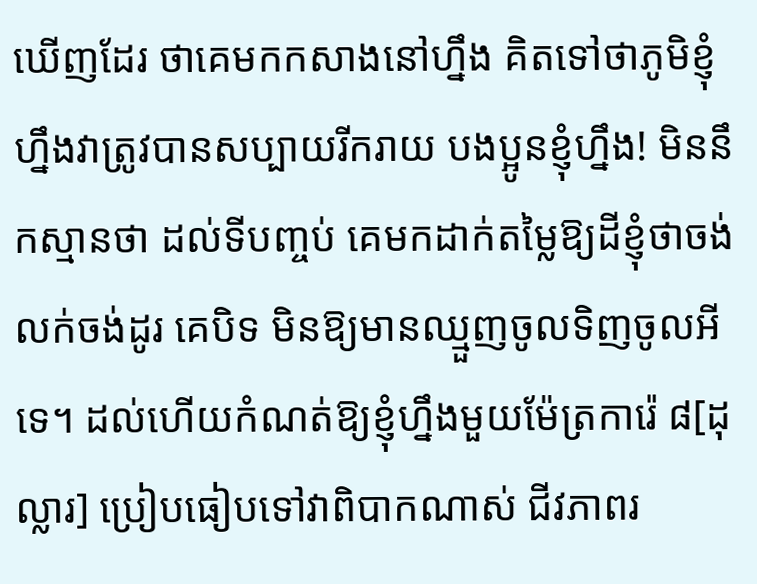ឃើញដែរ ថាគេមកកសាងនៅហ្នឹង គិតទៅថាភូមិខ្ញុំហ្នឹងវាត្រូវបានសប្បាយរីករាយ បងប្អូនខ្ញុំហ្នឹង! មិននឹកស្មានថា ដល់ទីបញ្ចប់ គេមកដាក់តម្លៃឱ្យដីខ្ញុំថាចង់លក់ចង់ដូរ គេបិទ មិនឱ្យមានឈ្មួញចូលទិញចូលអីទេ។ ដល់ហើយកំណត់ឱ្យខ្ញុំហ្នឹងមួយម៉ែត្រការ៉េ ៨[ដុល្លារ] ប្រៀបធៀបទៅវាពិបាកណាស់ ជីវភាពរ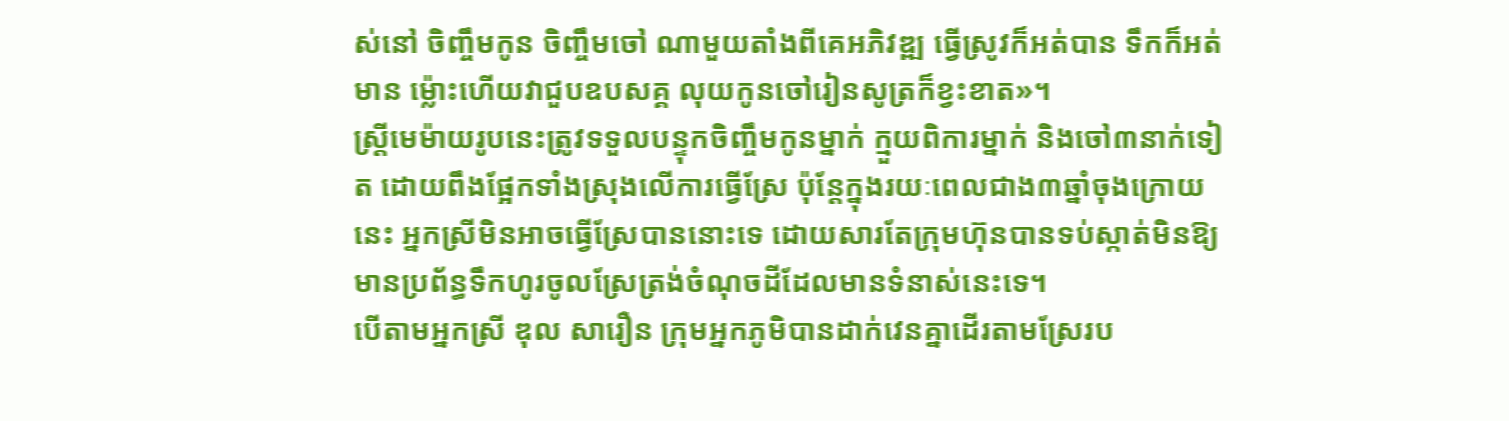ស់នៅ ចិញ្ចឹមកូន ចិញ្ចឹមចៅ ណាមួយតាំងពីគេអភិវឌ្ឍ ធ្វើស្រូវក៏អត់បាន ទឹកក៏អត់មាន ម្ល៉ោះហើយវាជួបឧបសគ្គ លុយកូនចៅរៀនសូត្រក៏ខ្វះខាត»។
ស្រី្តមេម៉ាយរូបនេះត្រូវទទួលបន្ទុកចិញ្ចឹមកូនម្នាក់ ក្មួយពិការម្នាក់ និងចៅ៣នាក់ទៀត ដោយពឹងផ្អែកទាំងស្រុងលើការធ្វើស្រែ ប៉ុន្តែក្នុងរយៈពេលជាង៣ឆ្នាំចុងក្រោយនេះ អ្នកស្រីមិនអាចធ្វើស្រែបាននោះទេ ដោយសារតែក្រុមហ៊ុនបានទប់ស្កាត់មិនឱ្យមានប្រព័ន្ធទឹកហូរចូលស្រែត្រង់ចំណុចដីដែលមានទំនាស់នេះទេ។
បើតាមអ្នកស្រី ឌុល សារឿន ក្រុមអ្នកភូមិបានដាក់វេនគ្នាដើរតាមស្រែរប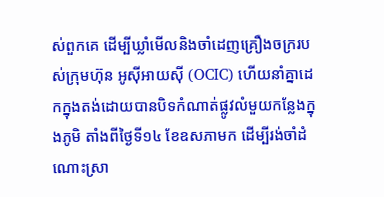ស់ពួកគេ ដើម្បីឃ្លាំមើលនិងចាំដេញគ្រឿងចក្ររបស់ក្រុមហ៊ុន អូស៊ីអាយស៊ី (OCIC) ហើយនាំគ្នាដេកក្នុងតង់ដោយបានបិទកំណាត់ផ្លូវលំមួយកន្លែងក្នុងភូមិ តាំងពីថ្ងៃទី១៤ ខែឧសភាមក ដើម្បីរង់ចាំដំណោះស្រា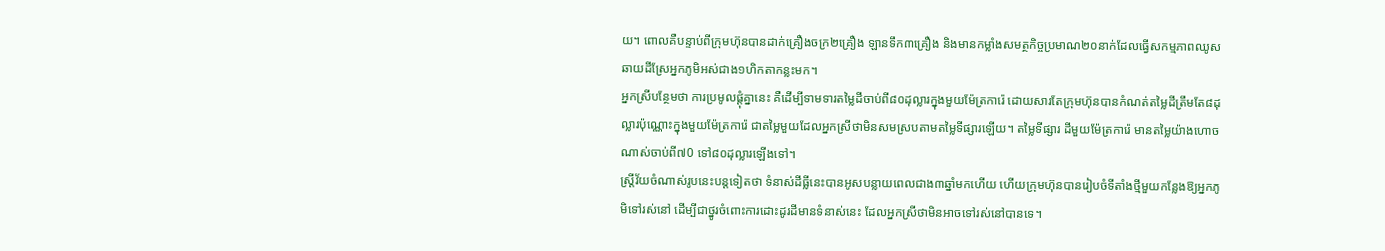យ។ ពោលគឺបន្ទាប់ពីក្រុមហ៊ុនបានដាក់គ្រឿងចក្រ២គ្រឿង ឡានទឹក៣គ្រឿង និងមានកម្លាំងសមត្ថកិច្ចប្រមាណ២០នាក់ដែលធ្វើសកម្មភាពឈូសឆាយដីស្រែអ្នកភូមិអស់ជាង១ហិកតាកន្លះមក។
អ្នកស្រីបន្ថែមថា ការប្រមូលផ្តុំគ្នានេះ គឺដើម្បីទាមទារតម្លៃដីចាប់ពី៨០ដុល្លារក្នុងមួយម៉ែត្រការ៉េ ដោយសារតែក្រុមហ៊ុនបានកំណត់តម្លៃដីត្រឹមតែ៨ដុល្លារប៉ុណ្ណោះក្នុងមួយម៉ែត្រការ៉េ ជាតម្លៃមួយដែលអ្នកស្រីថាមិនសមស្របតាមតម្លៃទីផ្សារឡើយ។ តម្លៃទីផ្សារ ដីមួយម៉ែត្រការ៉េ មានតម្លៃយ៉ាងហោចណាស់ចាប់ពី៧0 ទៅ៨០ដុល្លារឡើងទៅ។
ស្ត្រីវ័យចំណាស់រូបនេះបន្តទៀតថា ទំនាស់ដីធ្លីនេះបានអូសបន្លាយពេលជាង៣ឆ្នាំមកហើយ ហើយក្រុមហ៊ុនបានរៀបចំទីតាំងថ្មីមួយកន្លែងឱ្យអ្នកភូមិទៅរស់នៅ ដើម្បីជាថ្នូរចំពោះការដោះដូរដីមានទំនាស់នេះ ដែលអ្នកស្រីថាមិនអាចទៅរស់នៅបានទេ។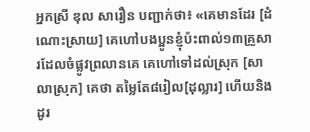អ្នកស្រី ឌុល សារឿន បញ្ជាក់ថា៖ «គេមានដែរ [ដំណោះស្រាយ] គេហៅបងប្អូនខ្ញុំប៉ះពាល់១៣គ្រួសារដែលចំផ្លូវព្រលានគេ គេហៅទៅដល់ស្រុក [សាលាស្រុក] គេថា តម្លៃតែ៨រៀល[ដុល្លារ] ហើយនិងដូរ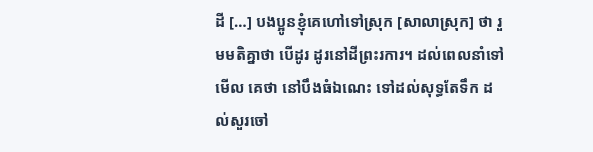ដី […] បងប្អូនខ្ញុំគេហៅទៅស្រុក [សាលាស្រុក] ថា រួមមតិគ្នាថា បើដូរ ដូរនៅដីព្រះរការ។ ដល់ពេលនាំទៅមើល គេថា នៅបឹងធំឯណេះ ទៅដល់សុទ្ធតែទឹក ដល់សួរចៅ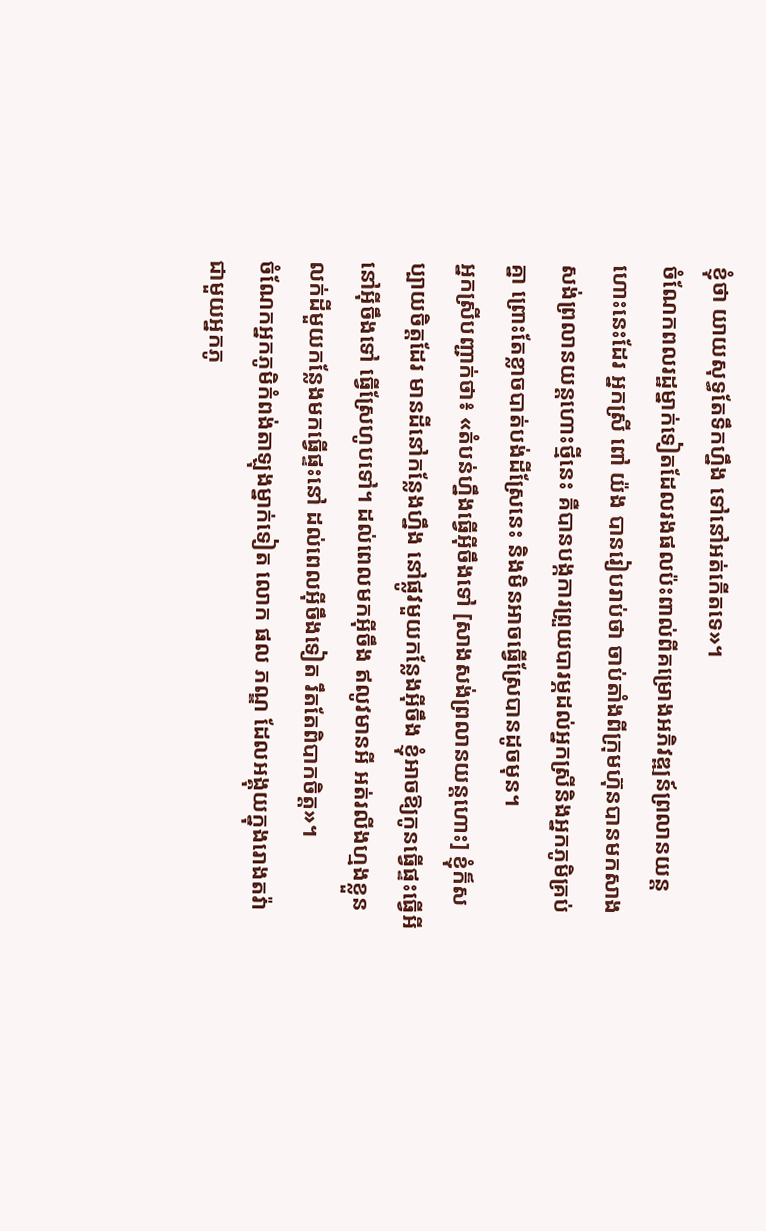ខ្ញុំថា យាយសុទ្ធតែទឹកហ្នឹង ទៅនៅអត់កើតទេ»។
ចំណែកពលរដ្ឋម្នាក់ទៀតដែលរងផលប៉ះពាល់ពីគម្រោងអភិវឌ្ឍន៍ព្រលានយន្តហោះនេះដែរ អ្នកស្រី ពៅ យ៉ង បានរៀបរាប់ថា ចាប់តាំងពីក្រុមហ៊ុនបានមកសាងសង់ព្រលានយន្តហោះថ្មីនេះ គឺបានបង្កការព្រួយបារម្ភដល់អ្នកស្រីនិងអ្នកភូមិគ្រប់គ្នា ព្រោះតែខ្លាចបាត់បង់ដីស្រែនេះ និងមិនអាចធ្វើស្រែបានដូចមុន។
អ្នកស្រីបញ្ជាក់ថា៖ «តំបន់ហ្នឹងធ្វើអ៊ីចឹងទៅ [សាងសង់ព្រលានយន្តហោះ] ខ្ញុំក៏សប្បាយចិត្តដែរ មានដីនៅកន្លែងហ្នឹង នៅផ្លូវមួយកន្លែងអ៊ីចឹង ខ្ញុំអាចឱ្យកូនធ្វើផ្ទះធ្វើអីនៅអ៊ីចឹងទៅ ធ្វើស្រែហូបទៅ។ ដល់ពេលមកអ៊ីចឹង ឥលូវមានអី អត់រលីងហ្មងខ្លួន លក់ដីមួយកន្លែងមកធ្វើផ្ទះនៅ ដល់ពេលអ៊ីចឹងទៀត រឹតតែពិបាកចិត្ត»។
ចំណែកអ្នកភូមិកំពង់តាឡុងម្នាក់ទៀត លោក ផល ភណ្ឌ ដែលអង្គុយក្នុងរោងតវ៉ាជាមួយអ្នកភូ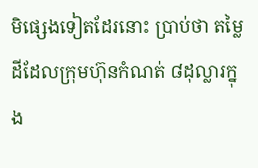មិផ្សេងទៀតដែរនោះ ប្រាប់ថា តម្លៃដីដែលក្រុមហ៊ុនកំណត់ ៨ដុល្លារក្នុង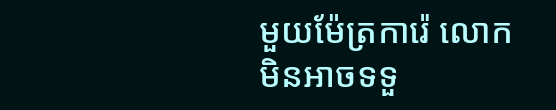មួយម៉ែត្រការ៉េ លោកមិនអាចទទួ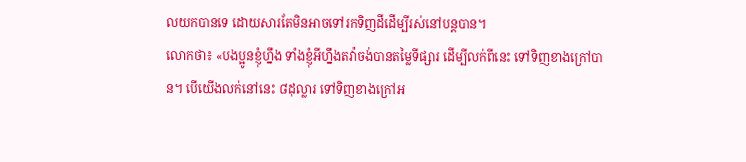លយកបានទេ ដោយសារតែមិនអាចទៅរកទិញដីដើម្បីរស់នៅបន្តបាន។
លោកថា៖ «បងប្អូនខ្ញុំហ្នឹង ទាំងខ្ញុំអីហ្នឹងតវ៉ាចង់បានតម្លៃទីផ្សារ ដើម្បីលក់ពីនេះ ទៅទិញខាងក្រៅបាន។ បើយើងលក់នៅនេះ ៨ដុល្លារ ទៅទិញខាងក្រៅអ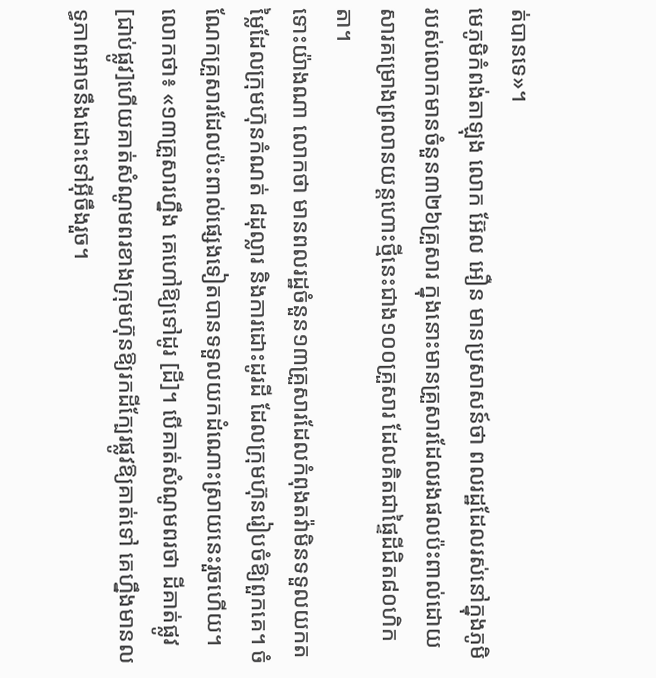ត់បានទេ»។
មេភូមិកំពង់តាឡុង លោក អ៊ែល អឿន មានប្រសាសន៍ថា ពលរដ្ឋដែលរស់នៅក្នុងភូមិរបស់លោកមានចំនួន៣២៦គ្រួសារ ក្នុងនោះមានគ្រួសារដែលរងផលប៉ះពាល់ដោយសារគម្រោងព្រលានយន្តហោះថ្មីនេះជាង១០០គ្រួសារ ដែលគិតជាផ្ទៃដីជិត៨០ហិកតា។
ទោះយ៉ាងណា លោកថា មានពលរដ្ឋចំនួន១៣គ្រួសារដែលកំពុងតវ៉ាមិនទទួលយកតម្លៃដែលក្រុមហ៊ុនកំណត់ ៨ដុល្លារ និងការដោះដូរដី ដែលក្រុមហ៊ុនរៀបចំឱ្យពួកគេ។ ចំណែកគ្រួសារដែលប៉ះពាល់ផ្សេងទៀតបានទទួលយកដំណោះស្រាយនេះរួចហើយ។
លោកថា៖ «១៣គ្រួសារហ្នឹង គេហៅឱ្យទៅដូរ [ដី]។ បើគាត់សំណូមពរថា ដីគាត់ផ្លូវ [ជាប់ផ្លូវ]ហើយគាត់សំណូមពរខាងក្រុមហ៊ុនឱ្យរកដីក្បែរផ្លូវឱ្យគាត់ទៅ គេហ្នឹងមានលទ្ធភាពអាចនឹងដោះទៅអ៊ីចឹងរួច។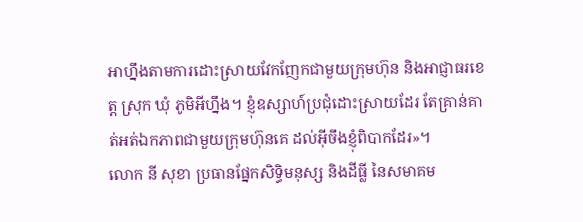អាហ្នឹងតាមការដោះស្រាយវែកញែកជាមួយក្រុមហ៊ុន និងអាជ្ញាធរខេត្ត ស្រុក ឃុំ ភូមិអីហ្នឹង។ ខ្ញុំឧស្សាហ៍ប្រជុំដោះស្រាយដែរ តែគ្រាន់គាត់អត់ឯកភាពជាមួយក្រុមហ៊ុនគេ ដល់អ៊ីចឹងខ្ញុំពិបាកដែរ»។
លោក នី សុខា ប្រធានផ្នែកសិទ្ធិមនុស្ស និងដីធ្លី នៃសមាគម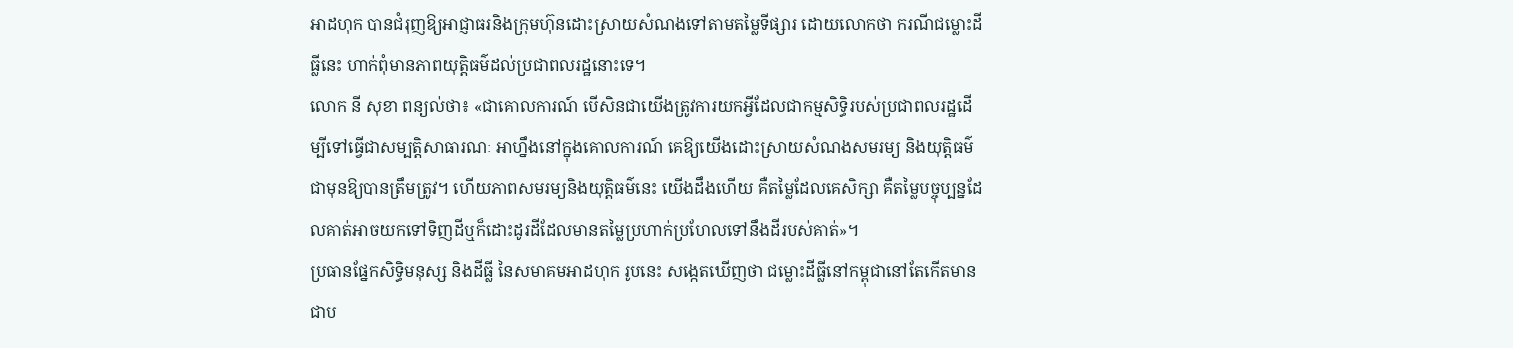អាដហុក បានជំរុញឱ្យអាជ្ញាធរនិងក្រុមហ៊ុនដោះស្រាយសំណងទៅតាមតម្លៃទីផ្សារ ដោយលោកថា ករណីជម្លោះដីធ្លីនេះ ហាក់ពុំមានភាពយុត្តិធម៌ដល់ប្រជាពលរដ្ឋនោះទេ។
លោក នី សុខា ពន្យល់ថា៖ «ជាគោលការណ៍ បើសិនជាយើងត្រូវការយកអ្វីដែលជាកម្មសិទ្ធិរបស់ប្រជាពលរដ្ឋដើម្បីទៅធ្វើជាសម្បត្តិសាធារណៈ អាហ្នឹងនៅក្នុងគោលការណ៍ គេឱ្យយើងដោះស្រាយសំណងសមរម្យ និងយុត្តិធម៌ជាមុនឱ្យបានត្រឹមត្រូវ។ ហើយភាពសមរម្យនិងយុត្តិធម៌នេះ យើងដឹងហើយ គឺតម្លៃដែលគេសិក្សា គឺតម្លៃបច្ចុប្បន្នដែលគាត់អាចយកទៅទិញដីឬក៏ដោះដូរដីដែលមានតម្លៃប្រហាក់ប្រហែលទៅនឹងដីរបស់គាត់»។
ប្រធានផ្នែកសិទ្ធិមនុស្ស និងដីធ្លី នៃសមាគមអាដហុក រូបនេះ សង្កេតឃើញថា ជម្លោះដីធ្លីនៅកម្ពុជានៅតែកើតមានជាប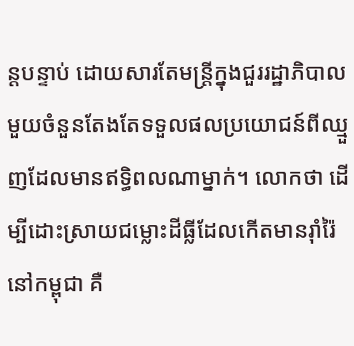ន្តបន្ទាប់ ដោយសារតែមន្រ្តីក្នុងជួររដ្ឋាភិបាលមួយចំនួនតែងតែទទួលផលប្រយោជន៍ពីឈ្មួញដែលមានឥទ្ធិពលណាម្នាក់។ លោកថា ដើម្បីដោះស្រាយជម្លោះដីធ្លីដែលកើតមានរ៉ាំរ៉ៃនៅកម្ពុជា គឺ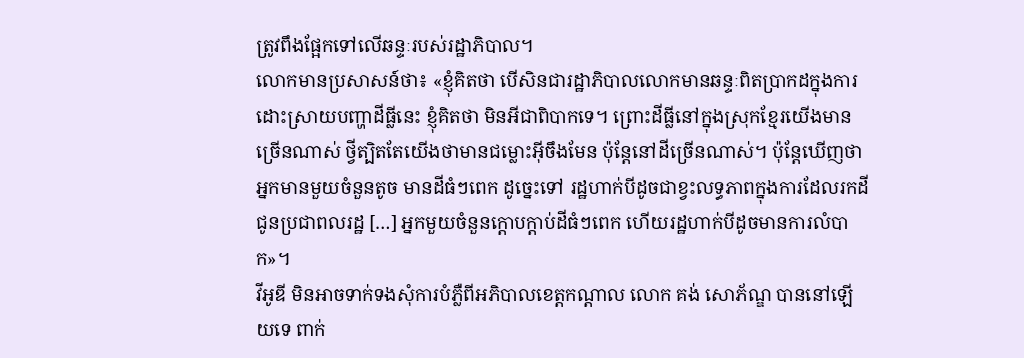ត្រូវពឹងផ្អែកទៅលើឆន្ទៈរបស់រដ្ឋាភិបាល។
លោកមានប្រសាសន៍ថា៖ «ខ្ញុំគិតថា បើសិនជារដ្ឋាភិបាលលោកមានឆន្ទៈពិតប្រាកដក្នុងការដោះស្រាយបញ្ហាដីធ្លីនេះ ខ្ញុំគិតថា មិនអីជាពិបាកទេ។ ព្រោះដីធ្លីនៅក្នុងស្រុកខ្មែរយើងមានច្រើនណាស់ ថ្វីត្បិតតែយើងថាមានជម្លោះអ៊ីចឹងមែន ប៉ុន្តែនៅដីច្រើនណាស់។ ប៉ុន្តែឃើញថា អ្នកមានមួយចំនួនតូច មានដីធំៗពេក ដូច្នេះទៅ រដ្ឋហាក់បីដូចជាខ្វះលទ្ធភាពក្នុងការដែលរកដីជូនប្រជាពលរដ្ឋ […] អ្នកមួយចំនួនក្តោបក្តាប់ដីធំៗពេក ហើយរដ្ឋហាក់បីដូចមានការលំបាក»។
វីអូឌី មិនអាចទាក់ទងសុំការបំភ្លឺពីអភិបាលខេត្តកណ្តាល លោក គង់ សោភ័ណ្ឌ បាននៅឡើយទេ ពាក់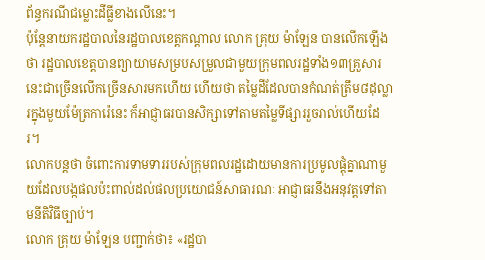ព័ន្ធករណីជម្លោះដីធ្លីខាងលើនេះ។
ប៉ុន្តែនាយករដ្ឋបាលនៃរដ្ឋបាលខេត្តកណ្តាល លោក គ្រុយ ម៉ាឡែន បានលើកឡើងថា រដ្ឋបាលខេត្តបានព្យាយាមសម្របសម្រួលជាមួយក្រុមពលរដ្ឋទាំង១៣គ្រួសារនេះជាច្រើនលើកច្រើនសារមកហើយ ហើយថា តម្លៃដីដែលបានកំណត់ត្រឹម៨ដុល្លារក្នុងមួយម៉ែត្រការ៉េនេះ ក៏អាជ្ញាធរបានសិក្សាទៅតាមតម្លៃទីផ្សាររួចរាល់ហើយដែរ។
លោកបន្តថា ចំពោះការទាមទាររបស់ក្រុមពលរដ្ឋដោយមានការប្រមូលផ្តុំគ្នាណាមួយដែលបង្កផលប៉ះពាល់ដល់ផលប្រយោជន៍សាធារណៈ អាជ្ញាធរនឹងអនុវត្តទៅតាមនីតិវិធីច្បាប់។
លោក គ្រុយ ម៉ាឡែន បញ្ជាក់ថា៖ «រដ្ឋបា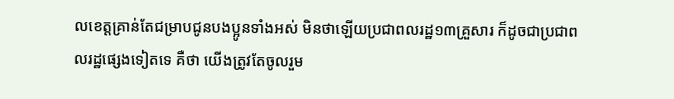លខេត្តគ្រាន់តែជម្រាបជូនបងប្អូនទាំងអស់ មិនថាឡើយប្រជាពលរដ្ឋ១៣គ្រួសារ ក៏ដូចជាប្រជាពលរដ្ឋផ្សេងទៀតទេ គឺថា យើងត្រូវតែចូលរួម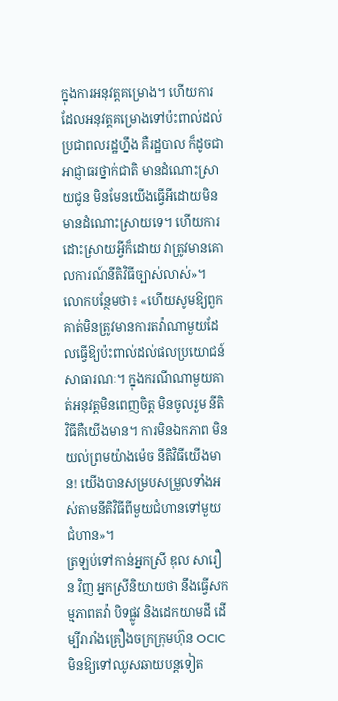ក្នុងការអនុវត្តគម្រោង។ ហើយការដែលអនុវត្តគម្រោងទៅប៉ះពាល់ដល់ប្រជាពលរដ្ឋហ្នឹង គឺរដ្ឋបាល ក៏ដូចជាអាជ្ញាធរថ្នាក់ជាតិ មានដំណោះស្រាយជូន មិនមែនយើងធ្វើអីដោយមិនមានដំណោះស្រាយទេ។ ហើយការដោះស្រាយអ្វីក៏ដោយ វាត្រូវមានគោលការណ៍នីតិវិធីច្បាស់លាស់»។
លោកបន្ថែមថា៖ «ហើយសូមឱ្យពួកគាត់មិនត្រូវមានការតវ៉ាណាមួយដែលធ្វើឱ្យប៉ះពាល់ដល់ផលប្រយោជន៍សាធារណៈ។ ក្នុងករណីណាមួយគាត់អនុវត្តមិនពេញចិត្ត មិនចូលរួម នីតិវិធីគឺយើងមាន។ ការមិនឯកភាព មិនយល់ព្រមយ៉ាងម៉េច នីតិវិធីយើងមាន! យើងបានសម្របសម្រួលទាំងអស់តាមនីតិវិធីពីមួយជំហានទៅមួយជំហាន»។
ត្រឡប់ទៅកាន់អ្នកស្រី ឌុល សារឿន វិញ អ្នកស្រីនិយាយថា នឹងធ្វើសកម្មភាពតវ៉ា បិទផ្លូវ និងដេកយាមដី ដើម្បីរារាំងគ្រឿងចក្រក្រុមហ៊ុន OCIC មិនឱ្យទៅឈូសឆាយបន្តទៀត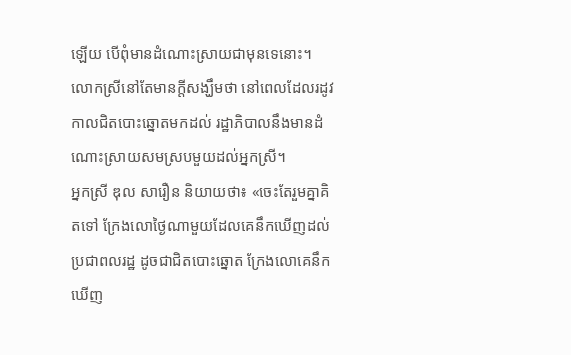ឡើយ បើពុំមានដំណោះស្រាយជាមុនទេនោះ។ លោកស្រីនៅតែមានក្តីសង្ឃឹមថា នៅពេលដែលរដូវកាលជិតបោះឆ្នោតមកដល់ រដ្ឋាភិបាលនឹងមានដំណោះស្រាយសមស្របមួយដល់អ្នកស្រី។
អ្នកស្រី ឌុល សារឿន និយាយថា៖ «ចេះតែរួមគ្នាគិតទៅ ក្រែងលោថ្ងៃណាមួយដែលគេនឹកឃើញដល់ប្រជាពលរដ្ឋ ដូចជាជិតបោះឆ្នោត ក្រែងលោគេនឹកឃើញ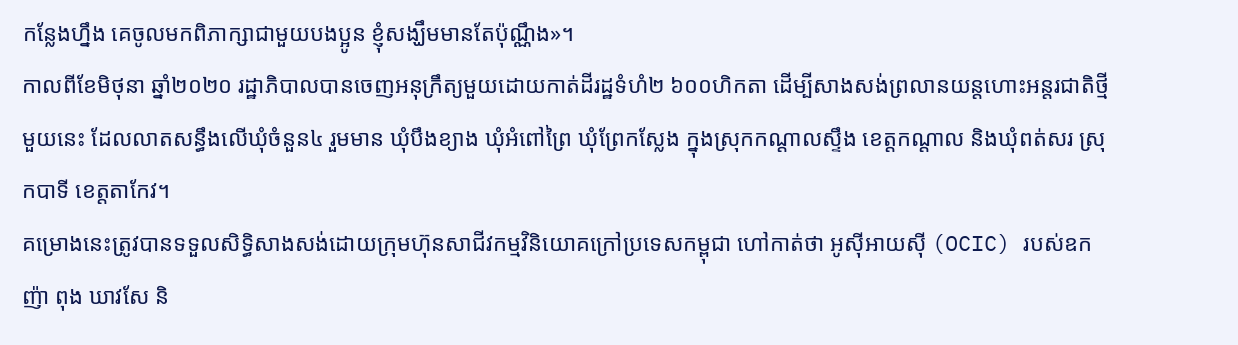កន្លែងហ្នឹង គេចូលមកពិភាក្សាជាមួយបងប្អូន ខ្ញុំសង្ឃឹមមានតែប៉ុណ្ណឹង»។
កាលពីខែមិថុនា ឆ្នាំ២០២០ រដ្ឋាភិបាលបានចេញអនុក្រឹត្យមួយដោយកាត់ដីរដ្ឋទំហំ២ ៦០០ហិកតា ដើម្បីសាងសង់ព្រលានយន្តហោះអន្តរជាតិថ្មីមួយនេះ ដែលលាតសន្ធឹងលើឃុំចំនួន៤ រួមមាន ឃុំបឹងខ្យាង ឃុំអំពៅព្រៃ ឃុំព្រែកស្លែង ក្នុងស្រុកកណ្តាលស្ទឹង ខេត្តកណ្តាល និងឃុំពត់សរ ស្រុកបាទី ខេត្តតាកែវ។
គម្រោងនេះត្រូវបានទទួលសិទ្ធិសាងសង់ដោយក្រុមហ៊ុនសាជីវកម្មវិនិយោគក្រៅប្រទេសកម្ពុជា ហៅកាត់ថា អូស៊ីអាយស៊ី (OCIC) របស់ឧកញ៉ា ពុង ឃាវសែ និ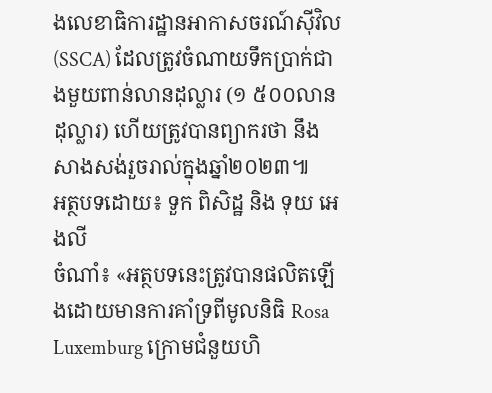ងលេខាធិការដ្ឋានអាកាសចរណ៍ស៊ីវិល (SSCA) ដែលត្រូវចំណាយទឹកប្រាក់ជាងមួយពាន់លានដុល្លារ (១ ៥០០លានដុល្លារ) ហើយត្រូវបានព្យាករថា នឹងសាងសង់រួចរាល់ក្នុងឆ្នាំ២០២៣៕
អត្ថបទដោយ៖ ទួក ពិសិដ្ឋ និង ទុយ អេងលី
ចំណាំ៖ «អត្ថបទនេះត្រូវបានផលិតឡើងដោយមានការគាំទ្រពីមូលនិធិ Rosa Luxemburg ក្រោមជំនួយហិ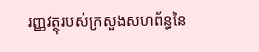រញ្ញវត្ថុរបស់ក្រសួងសហព័ន្ធនៃ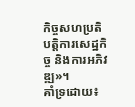កិច្ចសហប្រតិបត្តិការសេដ្ឋកិច្ច និងការអភិវឌ្ឍ»។
គាំទ្រដោយ៖